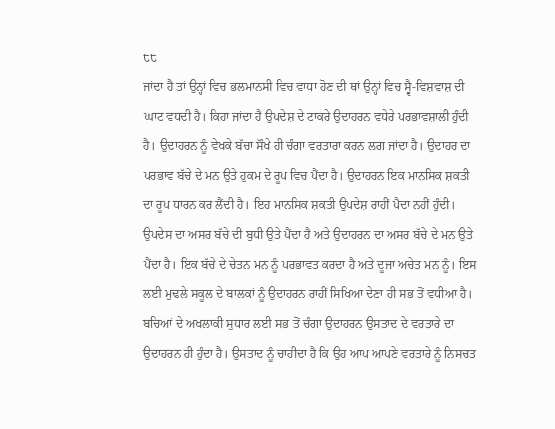੮੮
ਜਾਂਦਾ ਹੈ ਤਾਂ ਉਨ੍ਹਾਂ ਵਿਚ ਭਲਮਾਨਸੀ ਵਿਚ ਵਾਧਾ ਹੋਣ ਦੀ ਥਾਂ ਉਨ੍ਹਾਂ ਵਿਚ ਸ੍ਵੈ-ਵਿਸ਼ਵਾਸ਼ ਦੀ ਘਾਟ ਵਧਦੀ ਹੈ। ਕਿਹਾ ਜਾਂਦਾ ਹੈ ਉਪਦੇਸ਼ ਦੇ ਟਾਕਰੇ ਉਦਾਹਰਨ ਵਧੇਰੇ ਪਰਭਾਵਸ਼ਾਲੀ ਹੁੰਦੀ ਹੈ। ਉਦਾਹਰਨ ਨੂੰ ਵੇਖਕੇ ਬੱਚਾ ਸੌਖੇ ਹੀ ਚੰਗਾ ਵਰਤਾਰਾ ਕਰਨ ਲਗ ਜਾਂਦਾ ਹੈ। ਉਦਾਹਰ ਦਾ ਪਰਭਾਵ ਬੱਚੇ ਦੇ ਮਨ ਉਤੇ ਹੁਕਮ ਦੇ ਰੂਪ ਵਿਚ ਪੈਂਦਾ ਹੈ। ਉਦਾਹਰਨ ਇਕ ਮਾਨਸਿਕ ਸ਼ਕਤੀ ਦਾ ਰੂਪ ਧਾਰਨ ਕਰ ਲੈਂਦੀ ਹੈ। ਇਹ ਮਾਨਸਿਕ ਸ਼ਕਤੀ ਉਪਦੇਸ਼ ਰਾਹੀਂ ਪੈਦਾ ਨਹੀਂ ਹੁੰਦੀ। ਉਪਦੇਸ ਦਾ ਅਸਰ ਬੱਚੇ ਦੀ ਬੁਧੀ ਉਤੇ ਪੈਂਦਾ ਹੈ ਅਤੇ ਉਦਾਹਰਨ ਦਾ ਅਸਰ ਬੱਚੇ ਦੇ ਮਨ ਉਤੇ ਪੈਂਦਾ ਹੈ। ਇਕ ਬੱਚੇ ਦੇ ਚੇਤਨ ਮਨ ਨੂੰ ਪਰਭਾਵਤ ਕਰਦਾ ਹੈ ਅਤੇ ਦੂਜਾ ਅਚੇਤ ਮਨ ਨੂੰ। ਇਸ ਲਈ ਮੁਢਲੇ ਸਕੂਲ ਦੇ ਬਾਲਕਾਂ ਨੂੰ ਉਦਾਹਰਨ ਰਾਹੀਂ ਸਿਖਿਆ ਦੇਣਾ ਹੀ ਸਭ ਤੋਂ ਵਧੀਆ ਹੈ।
ਬਚਿਆਂ ਦੇ ਅਖਲਾਕੀ ਸੁਧਾਰ ਲਈ ਸਭ ਤੋਂ ਚੰਗਾ ਉਦਾਹਰਨ ਉਸਤਾਦ ਦੇ ਵਰਤਾਰੇ ਦਾ ਉਦਾਹਰਨ ਹੀ ਹੁੰਦਾ ਹੈ। ਉਸਤਾਦ ਨੂੰ ਚਾਹੀਦਾ ਹੈ ਕਿ ਉਹ ਆਪ ਆਪਣੇ ਵਰਤਾਰੇ ਨੂੰ ਨਿਸਚਤ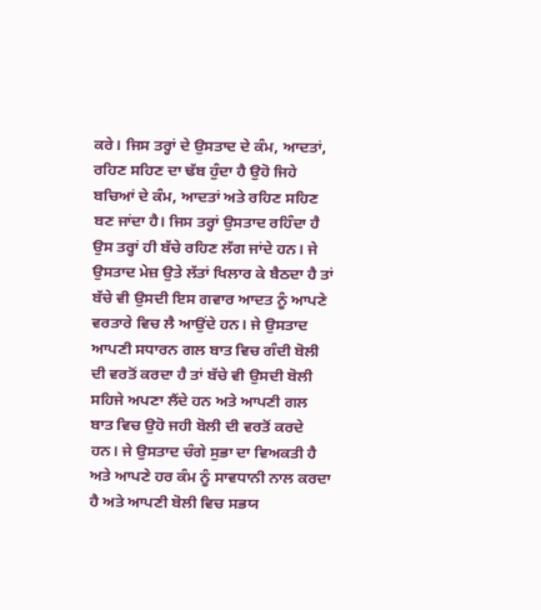ਕਰੇ। ਜਿਸ ਤਰ੍ਹਾਂ ਦੇ ਉਸਤਾਦ ਦੇ ਕੰਮ, ਆਦਤਾਂ, ਰਹਿਣ ਸਹਿਣ ਦਾ ਢੱਬ ਹੁੰਦਾ ਹੈ ਉਹੋ ਜਿਹੇ ਬਚਿਆਂ ਦੇ ਕੰਮ, ਆਦਤਾਂ ਅਤੇ ਰਹਿਣ ਸਹਿਣ ਬਣ ਜਾਂਦਾ ਹੈ। ਜਿਸ ਤਰ੍ਹਾਂ ਉਸਤਾਦ ਰਹਿੰਦਾ ਹੈ ਉਸ ਤਰ੍ਹਾਂ ਹੀ ਬੱਚੇ ਰਹਿਣ ਲੱਗ ਜਾਂਦੇ ਹਨ। ਜੇ ਉਸਤਾਦ ਮੇਜ਼ ਉਤੇ ਲੱਤਾਂ ਖਿਲਾਰ ਕੇ ਬੈਠਦਾ ਹੈ ਤਾਂ ਬੱਚੇ ਵੀ ਉਸਦੀ ਇਸ ਗਵਾਰ ਆਦਤ ਨੂੰ ਆਪਣੇ ਵਰਤਾਰੇ ਵਿਚ ਲੈ ਆਉਂਦੇ ਹਨ। ਜੇ ਉਸਤਾਦ ਆਪਣੀ ਸਧਾਰਨ ਗਲ ਬਾਤ ਵਿਚ ਗੰਦੀ ਬੋਲੀ ਦੀ ਵਰਤੋਂ ਕਰਦਾ ਹੈ ਤਾਂ ਬੱਚੇ ਵੀ ਉਸਦੀ ਬੋਲੀ ਸਹਿਜੇ ਅਪਣਾ ਲੈਂਦੇ ਹਨ ਅਤੇ ਆਪਣੀ ਗਲ ਬਾਤ ਵਿਚ ਉਹੋ ਜਹੀ ਬੋਲੀ ਦੀ ਵਰਤੋਂ ਕਰਦੇ ਹਨ। ਜੇ ਉਸਤਾਦ ਚੰਗੇ ਸੁਭਾ ਦਾ ਵਿਅਕਤੀ ਹੈ ਅਤੇ ਆਪਣੇ ਹਰ ਕੰਮ ਨੂੰ ਸਾਵਧਾਨੀ ਨਾਲ ਕਰਦਾ ਹੈ ਅਤੇ ਆਪਣੀ ਬੋਲੀ ਵਿਚ ਸਭਯ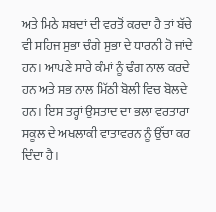ਅਤੇ ਮਿਠੇ ਸ਼ਬਦਾਂ ਦੀ ਵਰਤੋਂ ਕਰਦਾ ਹੈ ਤਾਂ ਬੱਚੇ ਵੀ ਸਹਿਜ ਸੁਭਾ ਚੰਗੇ ਸੁਭਾ ਦੇ ਧਾਰਨੀ ਹੋ ਜਾਂਦੇ ਹਨ। ਆਪਣੇ ਸਾਰੇ ਕੰਮਾਂ ਨੂੰ ਢੰਗ ਨਾਲ ਕਰਦੇ ਹਨ ਅਤੇ ਸਭ ਨਾਲ ਮਿੱਠੀ ਬੋਲੀ ਵਿਚ ਬੋਲਦੇ ਹਨ। ਇਸ ਤਰ੍ਹਾਂ ਉਸਤਾਦ ਦਾ ਭਲਾ ਵਰਤਾਰਾ ਸਕੂਲ ਦੇ ਅਖਲਾਕੀ ਵਾਤਾਵਰਨ ਨੂੰ ਉੱਚਾ ਕਰ ਦਿੰਦਾ ਹੈ।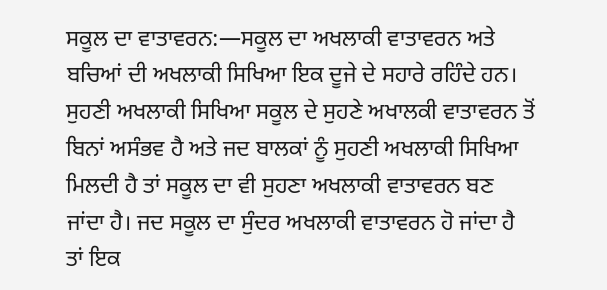ਸਕੂਲ ਦਾ ਵਾਤਾਵਰਨ:—ਸਕੂਲ ਦਾ ਅਖਲਾਕੀ ਵਾਤਾਵਰਨ ਅਤੇ ਬਚਿਆਂ ਦੀ ਅਖਲਾਕੀ ਸਿਖਿਆ ਇਕ ਦੂਜੇ ਦੇ ਸਹਾਰੇ ਰਹਿੰਦੇ ਹਨ। ਸੁਹਣੀ ਅਖਲਾਕੀ ਸਿਖਿਆ ਸਕੂਲ ਦੇ ਸੁਹਣੇ ਅਖਾਲਕੀ ਵਾਤਾਵਰਨ ਤੋਂ ਬਿਨਾਂ ਅਸੰਭਵ ਹੈ ਅਤੇ ਜਦ ਬਾਲਕਾਂ ਨੂੰ ਸੁਹਣੀ ਅਖਲਾਕੀ ਸਿਖਿਆ ਮਿਲਦੀ ਹੈ ਤਾਂ ਸਕੂਲ ਦਾ ਵੀ ਸੁਹਣਾ ਅਖਲਾਕੀ ਵਾਤਾਵਰਨ ਬਣ ਜਾਂਦਾ ਹੈ। ਜਦ ਸਕੂਲ ਦਾ ਸੁੰਦਰ ਅਖਲਾਕੀ ਵਾਤਾਵਰਨ ਹੋ ਜਾਂਦਾ ਹੈ ਤਾਂ ਇਕ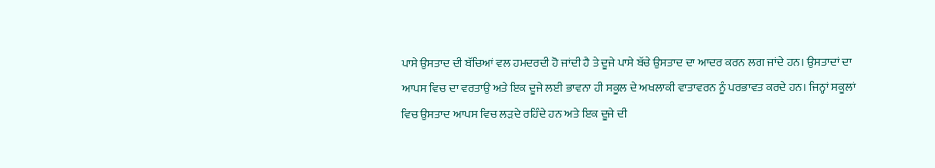ਪਾਸੇ ਉਸਤਾਦ ਦੀ ਬੱਚਿਆਂ ਵਲ ਹਮਦਰਦੀ ਹੋ ਜਾਂਦੀ ਹੈ ਤੇ ਦੂਜੇ ਪਾਸੇ ਬੱਚੇ ਉਸਤਾਦ ਦਾ ਆਦਰ ਕਰਨ ਲਗ ਜਾਂਦੇ ਹਨ। ਉਸਤਾਦਾਂ ਦਾ ਆਪਸ ਵਿਚ ਦਾ ਵਰਤਾਉ ਅਤੇ ਇਕ ਦੂਜੇ ਲਈ ਭਾਵਨਾ ਹੀ ਸਕੂਲ ਦੇ ਅਖਲਾਕੀ ਵਾਤਾਵਰਨ ਨੂੰ ਪਰਭਾਵਤ ਕਰਦੇ ਹਨ। ਜਿਨ੍ਹਾਂ ਸਕੂਲਾਂ ਵਿਚ ਉਸਤਾਦ ਆਪਸ ਵਿਚ ਲੜਦੇ ਰਹਿੰਦੇ ਹਨ ਅਤੇ ਇਕ ਦੂਜੇ ਦੀ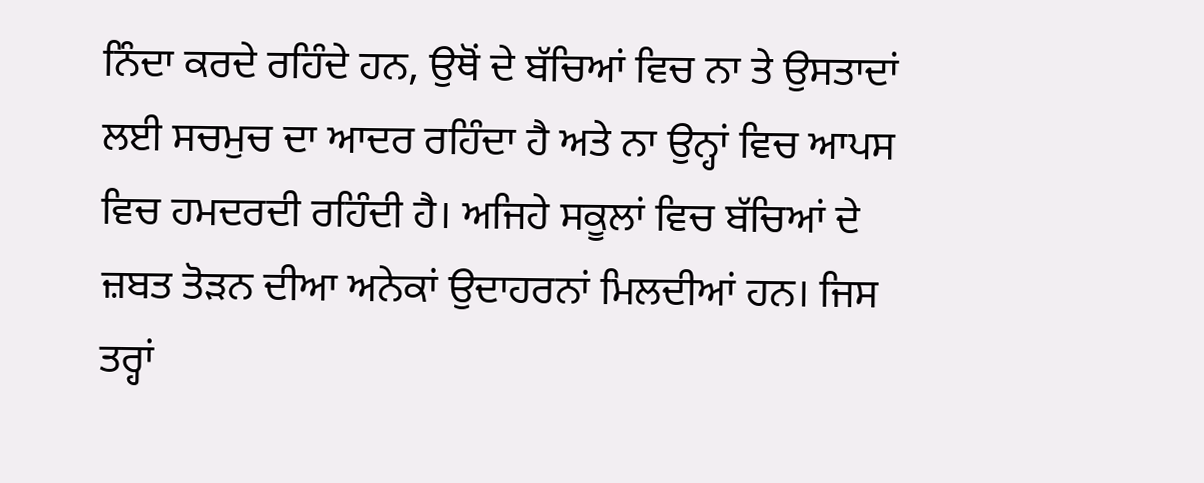ਨਿੰਦਾ ਕਰਦੇ ਰਹਿੰਦੇ ਹਨ, ਉਥੋਂ ਦੇ ਬੱਚਿਆਂ ਵਿਚ ਨਾ ਤੇ ਉਸਤਾਦਾਂ ਲਈ ਸਚਮੁਚ ਦਾ ਆਦਰ ਰਹਿੰਦਾ ਹੈ ਅਤੇ ਨਾ ਉਨ੍ਹਾਂ ਵਿਚ ਆਪਸ ਵਿਚ ਹਮਦਰਦੀ ਰਹਿੰਦੀ ਹੈ। ਅਜਿਹੇ ਸਕੂਲਾਂ ਵਿਚ ਬੱਚਿਆਂ ਦੇ ਜ਼ਬਤ ਤੋੜਨ ਦੀਆ ਅਨੇਕਾਂ ਉਦਾਹਰਨਾਂ ਮਿਲਦੀਆਂ ਹਨ। ਜਿਸ ਤਰ੍ਹਾਂ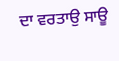ਦਾ ਵਰਤਾਉ ਸਾਊ